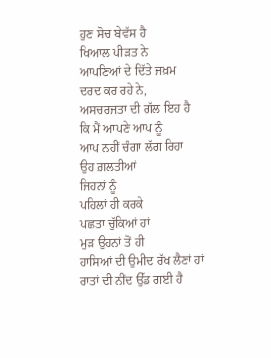ਹੁਣ ਸੋਚ ਬੇਵੱਸ ਹੈ
ਖਿਆਲ ਪੀੜਤ ਨੇ
ਆਪਣਿਆਂ ਦੇ ਦਿੱਤੇ ਜਖ਼ਮ
ਦਰਦ ਕਰ ਰਹੇ ਨੇ,
ਅਸਚਰਜਤਾ ਦੀ ਗੱਲ ਇਹ ਹੈ
ਕਿ ਮੈਂ ਆਪਣੇ ਆਪ ਨੂੰ
ਆਪ ਨਹੀਂ ਚੰਗਾ ਲੱਗ ਰਿਹਾ
ਉਹ ਗ਼ਲਤੀਆਂ
ਜਿਹਨਾਂ ਨੂੰ
ਪਹਿਲਾਂ ਹੀ ਕਰਕੇ
ਪਛਤਾ ਚੁੱਕਿਆਂ ਹਾਂ
ਮੁੜ ਉਹਨਾਂ ਤੋਂ ਹੀ
ਹਾਸਿਆਂ ਦੀ ਉਮੀਦ ਰੱਖ ਲੈਣਾਂ ਹਾਂ
ਰਾਤਾਂ ਦੀ ਨੀਂਦ ਉੱਡ ਗਈ ਹੈ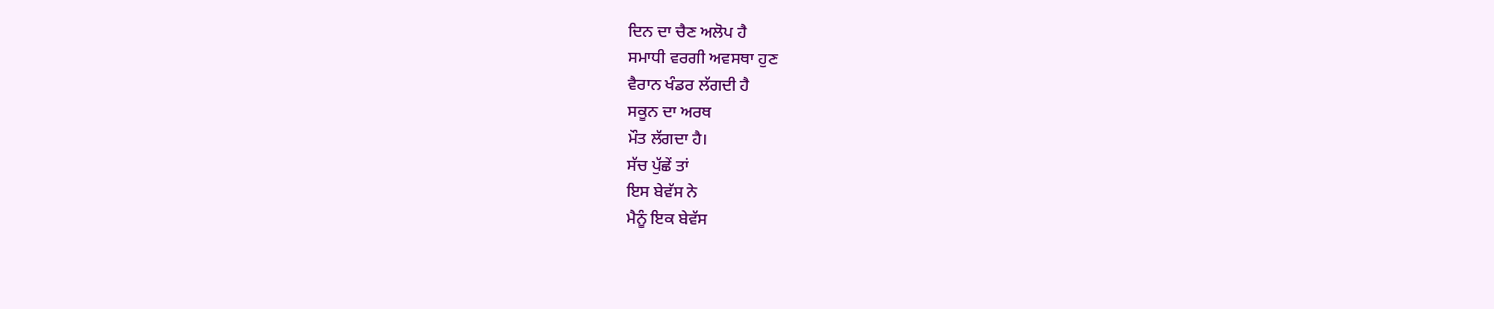ਦਿਨ ਦਾ ਚੈਣ ਅਲੋਪ ਹੈ
ਸਮਾਧੀ ਵਰਗੀ ਅਵਸਥਾ ਹੁਣ
ਵੈਰਾਨ ਖੰਡਰ ਲੱਗਦੀ ਹੈ
ਸਕੂਨ ਦਾ ਅਰਥ
ਮੌਤ ਲੱਗਦਾ ਹੈ।
ਸੱਚ ਪੁੱਛੇਂ ਤਾਂ
ਇਸ ਬੇਵੱਸ ਨੇ
ਮੈਨੂੰ ਇਕ ਬੇਵੱਸ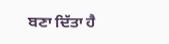ਬਣਾ ਦਿੱਤਾ ਹੈ